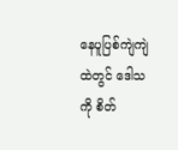နေပူပြစ်ကျဲကျဲထဲတွင် ဒေါသကို စိတ်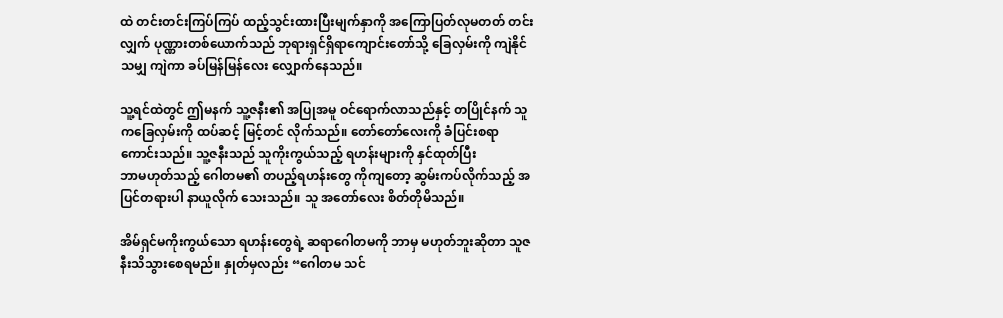ထဲ တင်းတင်းကြပ်ကြပ် ထည့်သွင်းထားပြီးမျက်နှာကို အကြောပြတ်လုမတတ် တင်းလျှက် ပုဏ္ဏားတစ်ယောက်သည် ဘုရားရှင်ရှိရာကျောင်းတော်သို့ ခြေလှမ်းကို ကျဲနိုင်သမျှ ကျဲကာ ခပ်မြန်မြန်လေး လျှောက်နေသည်။

သူ့ရင်ထဲတွင် ဤမနက် သူ့ဇနီး၏ အပြုအမူ ဝင်ရောက်လာသည်နှင့် တပြိုင်နက် သူကခြေလှမ်းကို ထပ်ဆင့် မြင့်တင် လိုက်သည်။ တော်တော်လေးကို ခံပြင်းစရာ
ကောင်းသည်။ သူ့ဇနီးသည် သူကိုးကွယ်သည့် ရဟန်းများကို နှင်ထုတ်ပြီး
ဘာမဟုတ်သည့် ဂေါတမ၏ တပည့်ရဟန်းတွေ ကိုကျတော့ ဆွမ်းကပ်လိုက်သည့် အပြင်တရားပါ နာယူလိုက် သေးသည်။ သူ အတော်လေး စိတ်တိုမိသည်။

အိမ်ရှင်မကိုးကွယ်သော ရဟန်းတွေရဲ့ ဆရာဂေါတမကို ဘာမှ မဟုတ်ဘူးဆိုတာ သူဇနီးသိသွားစေရမည်။ နှုတ်မှလည်း “ဂေါတမ သင်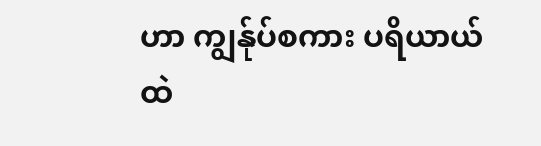ဟာ ကျွန်ုပ်စကား ပရိယာယ်ထဲ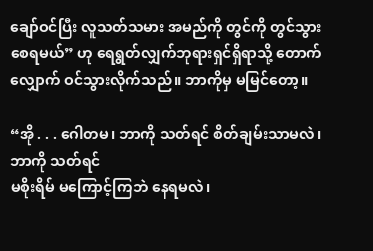ချော်ဝင်ပြီး လူသတ်သမား အမည်ကို တွင်ကို တွင်သွား စေရမယ်” ဟု ရေရွတ်လျှက်ဘုရားရှင်ရှိရာသို့ တောက်လျှောက် ဝင်သွားလိုက်သည်။ ဘာကိုမှ မမြင်တော့။

“အို . . . ဂေါတမ၊ ဘာကို သတ်ရင် စိတ်ချမ်းသာမလဲ၊ ဘာကို သတ်ရင်
မစိုးရိမ် မကြောင့်ကြဘဲ နေရမလဲ၊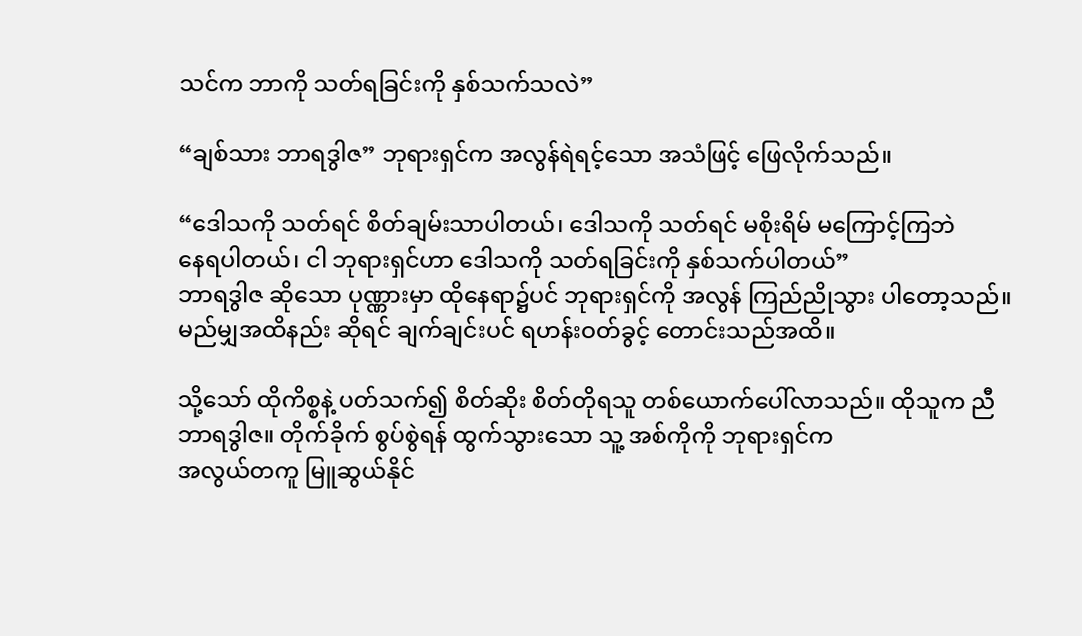သင်က ဘာကို သတ်ရခြင်းကို နှစ်သက်သလဲ”

“ချစ်သား ဘာရဒွါဇ” ဘုရားရှင်က အလွန်ရဲရင့်သော အသံဖြင့် ဖြေလိုက်သည်။

“ဒေါသကို သတ်ရင် စိတ်ချမ်းသာပါတယ်၊ ဒေါသကို သတ်ရင် မစိုးရိမ် မကြောင့်ကြဘဲ
နေရပါတယ်၊ ငါ ဘုရားရှင်ဟာ ဒေါသကို သတ်ရခြင်းကို နှစ်သက်ပါတယ်”
ဘာရဒွါဇ ဆိုသော ပုဏ္ဏားမှာ ထိုနေရာ၌ပင် ဘုရားရှင်ကို အလွန် ကြည်ညိုသွား ပါတော့သည်။
မည်မျှအထိနည်း ဆိုရင် ချက်ချင်းပင် ရဟန်းဝတ်ခွင့် တောင်းသည်အထိ။

သို့သော် ထိုကိစ္စနဲ့ ပတ်သက်၍ စိတ်ဆိုး စိတ်တိုရသူ တစ်ယောက်ပေါ်လာသည်။ ထိုသူက ညီ
ဘာရဒွါဇ။ တိုက်ခိုက် စွပ်စွဲရန် ထွက်သွားသော သူ့ အစ်ကိုကို ဘုရားရှင်က
အလွယ်တကူ မြူဆွယ်နိုင်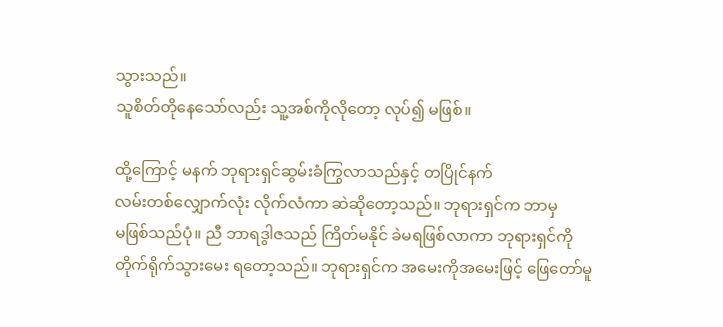သွားသည်။
သူစိတ်တိုနေသော်လည်း သူ့အစ်ကိုလိုတော့ လုပ်၍ မဖြစ်။

ထို့ကြောင့် မနက် ဘုရားရှင်ဆွမ်းခံကြွလာသည်နှင့် တပြိုင်နက်
လမ်းတစ်လျှောက်လုံး လိုက်လံကာ ဆဲဆိုတော့သည်။ ဘုရားရှင်က ဘာမှ
မဖြစ်သည်ံပုံ။ ညီ ဘာရဒွါဇသည် ကြိတ်မနိုင် ခဲမရဖြစ်လာကာ ဘုရားရှင်ကို
တိုက်ရိုက်သွားမေး ရတော့သည်။ ဘုရားရှင်က အမေးကိုအမေးဖြင့် ဖြေတော်မူ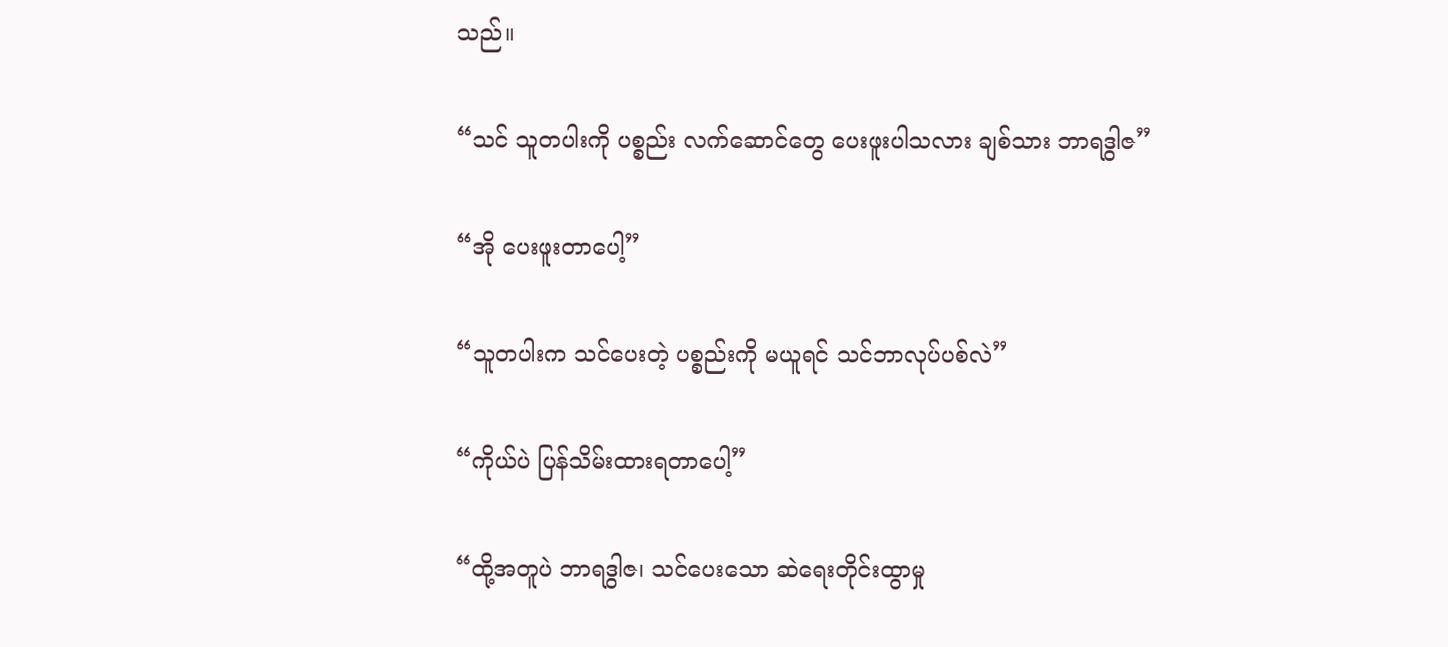သည်။

“သင် သူတပါးကို ပစ္စည်း လက်ဆောင်တွေ ပေးဖူးပါသလား ချစ်သား ဘာရဒွါဇ”

“အို ပေးဖူးတာပေါ့”

“သူတပါးက သင်ပေးတဲ့ ပစ္စည်းကို မယူရင် သင်ဘာလုပ်ပစ်လဲ”

“ကိုယ်ပဲ ပြန်သိမ်းထားရတာပေါ့”

“ထို့အတူပဲ ဘာရဒွါဇ၊ သင်ပေးသော ဆဲရေးတိုင်းထွာမှု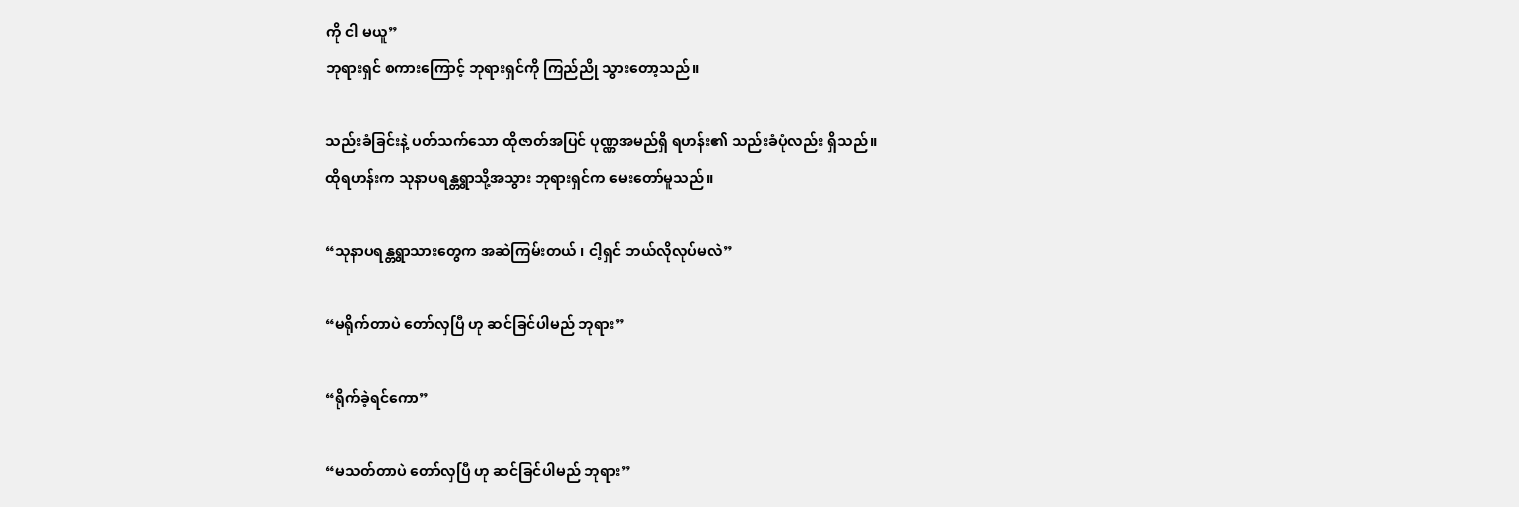ကို ငါ မယူ”
ဘုရားရှင် စကားကြောင့် ဘုရားရှင်ကို ကြည်ညို သွားတော့သည်။

သည်းခံခြင်းနဲ့ ပတ်သက်သော ထိုဇာတ်အပြင် ပုဏ္ဏအမည်ရှိ ရဟန်း၏ သည်းခံပုံလည်း ရှိသည်။
ထိုရဟန်းက သုနာပရန္တရွာသို့အသွား ဘုရားရှင်က မေးတော်မူသည်။

“သုနာပရန္တရွာသားတွေက အဆဲကြမ်းတယ် ၊ ငါ့ရှင် ဘယ်လိုလုပ်မလဲ”

“မရိုက်တာပဲ တော်လှပြီ ဟု ဆင်ခြင်ပါမည် ဘုရား”

“ရိုက်ခဲ့ရင်ကော”

“မသတ်တာပဲ တော်လှပြီ ဟု ဆင်ခြင်ပါမည် ဘုရား”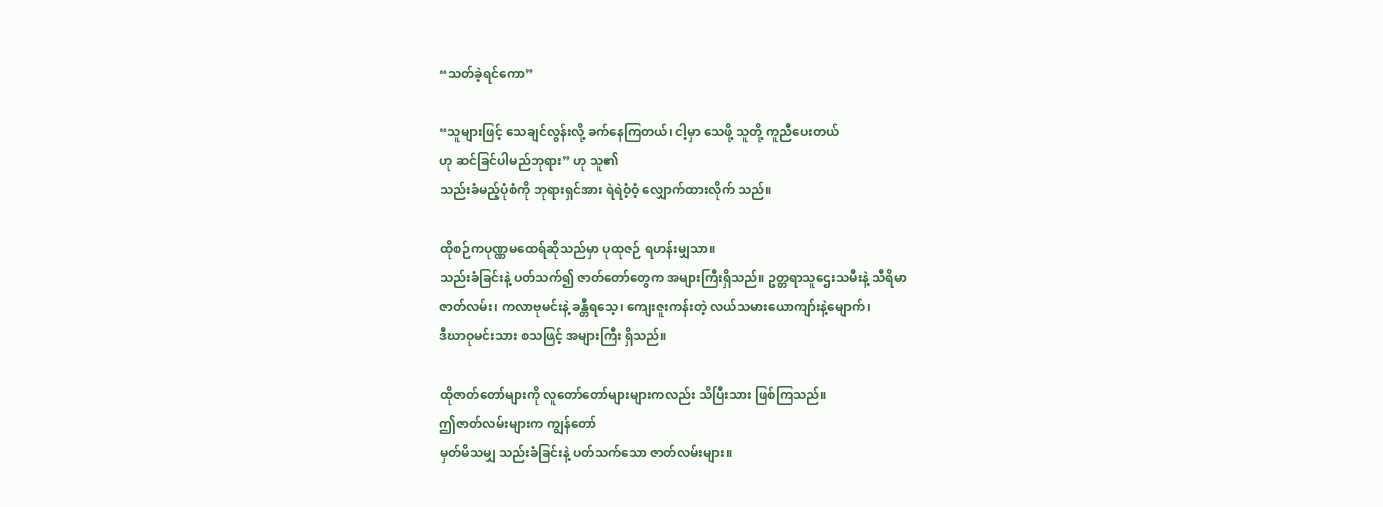“သတ်ခဲ့ရင်ကော”

“သူများဖြင့် သေချင်လွန်းလို့ ခက်နေကြတယ်၊ ငါ့မှာ သေဖို့ သူတို့ ကူညီပေးတယ်
ဟု ဆင်ခြင်ပါမည်ဘုရား” ဟု သူ၏
သည်းခံမည့်ပုံစံကို ဘုရားရှင်အား ရဲရဲဝံ့ဝံ့ လျှောက်ထားလိုက် သည်။

ထိုစဉ်ကပုဏ္ဏမထေရ်ဆိုသည်မှာ ပုထုဇဉ် ရဟန်းမျှသာ။
သည်းခံခြင်းနဲ့ ပတ်သက်၍ ဇာတ်တော်တွေက အများကြီးရှိသည်။ ဥတ္တရာသူဌေးသမီးနဲ့ သီရိမာ
ဇာတ်လမ်း၊ ကလာဗုမင်းနဲ့ ခန္တီရသေ့၊ ကျေးဇူးကန်းတဲ့ လယ်သမားယောကျာ်းနဲ့မျောက်၊
ဒီဃာဝုမင်းသား စသဖြင့် အများကြီး ရှိသည်။

ထိုဇာတ်တော်များကို လူတော်တော်များများကလည်း သိပြီးသား ဖြစ်ကြသည်။
ဤဇာတ်လမ်းများက ကျွန်တော်
မှတ်မိသမျှ သည်းခံခြင်းနဲ့ ပတ်သက်သော ဇာတ်လမ်းများ။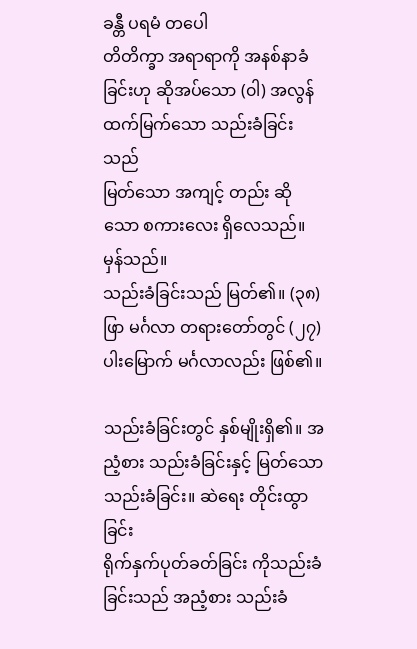ခန္တီ ပရမံ တပေါ
တိတိက္ခာ အရာရာကို အနစ်နာခံခြင်းဟု ဆိုအပ်သော (၀ါ) အလွန် ထက်မြက်သော သည်းခံခြင်းသည်
မြတ်သော အကျင့် တည်း ဆိုသော စကားလေး ရှိလေသည်။ မှန်သည်။
သည်းခံခြင်းသည် မြတ်၏။ (၃၈) ဖြာ မင်္ဂလာ တရားတော်တွင် (၂၇) ပါးမြောက် မင်္ဂလာလည်း ဖြစ်၏။

သည်းခံခြင်းတွင် နှစ်မျိုးရှိ၏။ အညံ့စား သည်းခံခြင်းနှင့် မြတ်သော သည်းခံခြင်း။ ဆဲရေး တိုင်းထွာခြင်း
ရိုက်နှက်ပုတ်ခတ်ခြင်း ကိုသည်းခံခြင်းသည် အညံ့စား သည်းခံ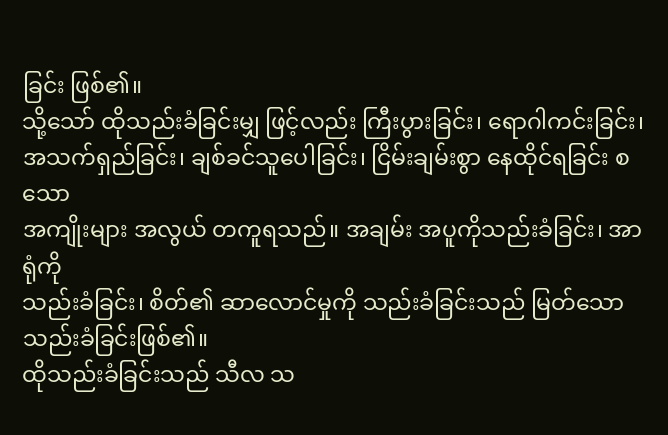ခြင်း ဖြစ်၏။
သို့သော် ထိုသည်းခံခြင်းမျှ ဖြင့်လည်း ကြီးပွားခြင်း၊ ရောဂါကင်းခြင်း၊
အသက်ရှည်ခြင်း၊ ချစ်ခင်သူပေါခြင်း၊ ငြိမ်းချမ်းစွာ နေထိုင်ရခြင်း စသော
အကျိုးများ အလွယ် တကူရသည်။ အချမ်း အပူကိုသည်းခံခြင်း၊ အာရုံကို
သည်းခံခြင်း၊ စိတ်၏ ဆာလောင်မှုကို သည်းခံခြင်းသည် မြတ်သော သည်းခံခြင်းဖြစ်၏။
ထိုသည်းခံခြင်းသည် သီလ သ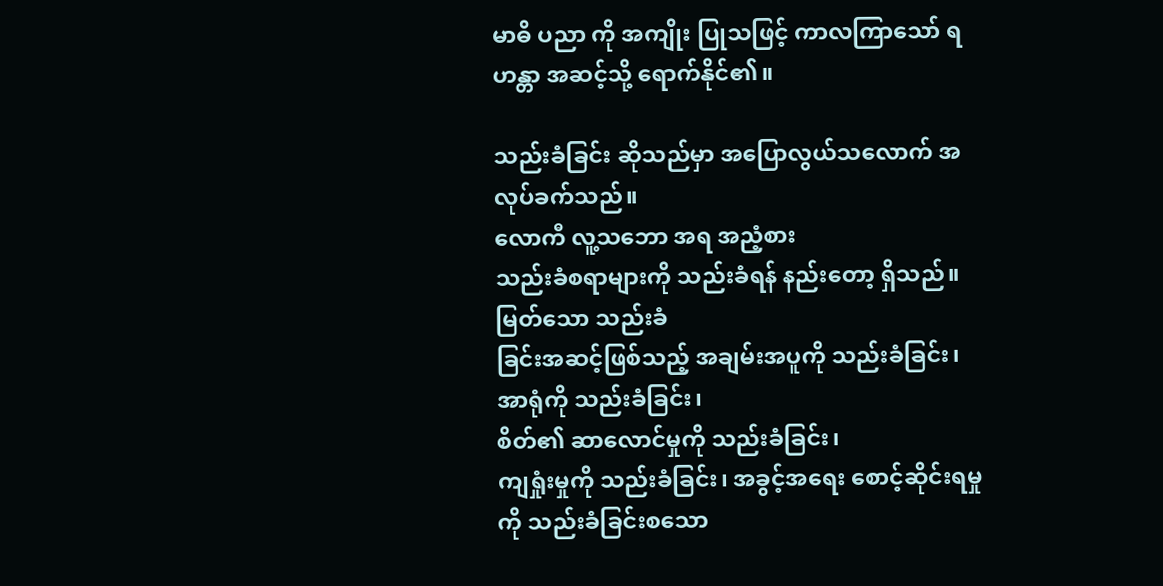မာဓိ ပညာ ကို အကျိုး ပြုသဖြင့် ကာလကြာသော် ရဟန္တာ အဆင့်သို့ ရောက်နိုင်၏။

သည်းခံခြင်း ဆိုသည်မှာ အပြောလွယ်သလောက် အလုပ်ခက်သည်။
လောကီ လူ့သဘော အရ အညံ့စား
သည်းခံစရာများကို သည်းခံရန် နည်းတော့ ရှိသည်။ မြတ်သော သည်းခံ
ခြင်းအဆင့်ဖြစ်သည့် အချမ်းအပူကို သည်းခံခြင်း၊ အာရုံကို သည်းခံခြင်း၊
စိတ်၏ ဆာလောင်မှုကို သည်းခံခြင်း၊
ကျရှုံးမှုကို သည်းခံခြင်း၊ အခွင့်အရေး စောင့်ဆိုင်းရမှုကို သည်းခံခြင်းစသော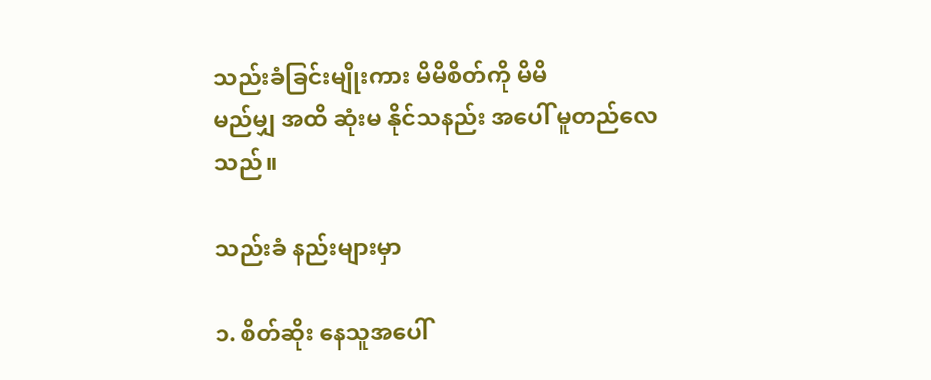သည်းခံခြင်းမျိုးကား မိမိစိတ်ကို မိမိ
မည်မျှ အထိ ဆုံးမ နိုင်သနည်း အပေါ် မူတည်လေသည်။

သည်းခံ နည်းများမှာ

၁. စိတ်ဆိုး နေသူအပေါ်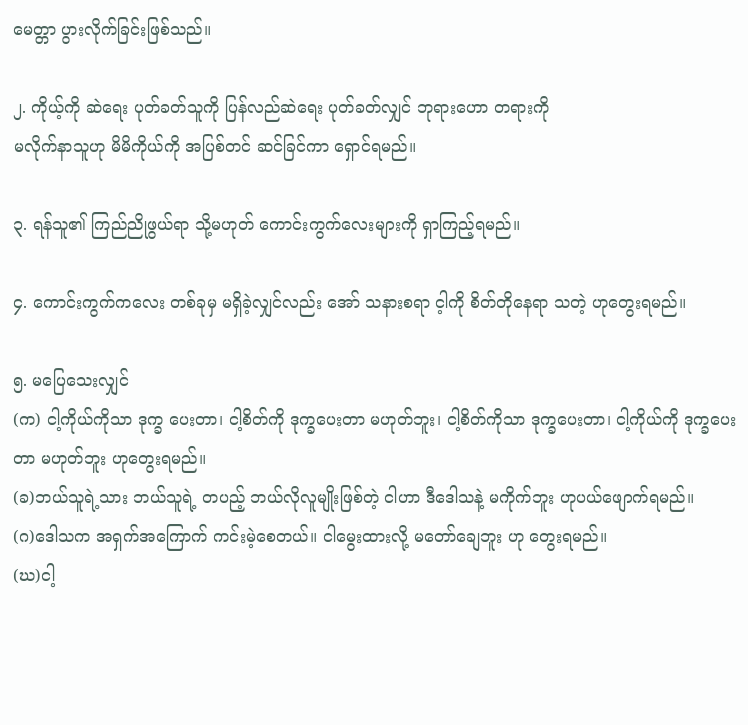မေတ္တာ ပွားလိုက်ခြင်းဖြစ်သည်။

၂. ကိုယ့်ကို ဆဲရေး ပုတ်ခတ်သူကို ပြန်လည်ဆဲရေး ပုတ်ခတ်လျှင် ဘုရားဟော တရားကို
မလိုက်နာသူဟု မိမိကိုယ်ကို အပြစ်တင် ဆင်ခြင်ကာ ရှောင်ရမည်။

၃. ရန်သူ၏ ကြည်ညိုဖွယ်ရာ သို့မဟုတ် ကောင်းကွက်လေးများကို ရှာကြည့်ရမည်။

၄. ကောင်းကွက်ကလေး တစ်ခုမှ မရှိခဲ့လျှင်လည်း အော် သနားစရာ င့ါကို စိတ်တိုနေရာ သတဲ့ ဟုတွေးရမည်။

၅. မပြေသေးလျှင်
(က) ငါ့ကိုယ်ကိုသာ ဒုက္ခ ပေးတာ၊ ငါ့စိတ်ကို ဒုက္ခပေးတာ မဟုတ်ဘူး၊ ငါ့စိတ်ကိုသာ ဒုက္ခပေးတာ၊ ငါ့ကိုယ်ကို ဒုက္ခပေးတာ မဟုတ်ဘူး ဟုတွေးရမည်။
(ခ)ဘယ်သူရဲ့သား ဘယ်သူရဲ့ တပည့် ဘယ်လိုလူမျိုးဖြစ်တဲ့ ငါဟာ ဒီဒေါသနဲ့ မကိုက်ဘူး ဟုပယ်ဖျောက်ရမည်။
(ဂ)ဒေါသက အရှက်အကြောက် ကင်းမဲ့စေတယ်။ ငါမွေးထားလို့ မတော်ချေဘူး ဟု တွေးရမည်။
(ဃ)ငါ့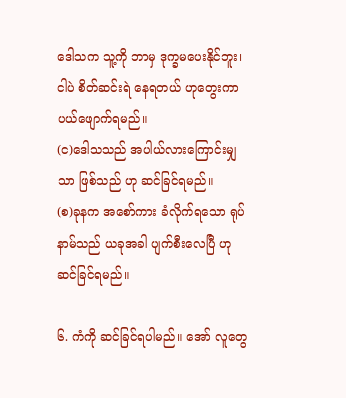ဒေါသက သူ့ကို ဘာမှ ဒုက္ခမပေးနိုင်ဘူး၊ ငါပဲ စိတ်ဆင်းရဲ နေရတယ် ဟုတွေးကာ
ပယ်ဖျောက်ရမည်။
(င)ဒေါသသည် အပါယ်လားကြောင်းမျှသာ ဖြစ်သည် ဟု ဆင်ခြင်ရမည်။
(စ)ခုနက အစော်ကား ခံလိုက်ရသော ရုပ်နာမ်သည် ယခုအခါ ပျက်စီးလေပြီ ဟု ဆင်ခြင်ရမည်။

၆. ကံကို ဆင်ခြင်ရပါမည်။ အော် လူတွေ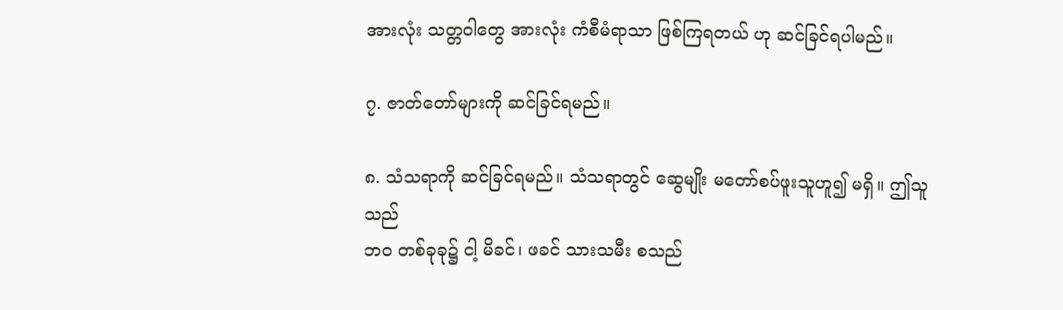အားလုံး သတ္တဝါတွေ အားလုံး ကံစီမံရာသာ ဖြစ်ကြရတယ် ဟု ဆင်ခြင်ရပါမည်။

၇. ဇာတ်တော်များကို ဆင်ခြင်ရမည်။

၈. သံသရာကို ဆင်ခြင်ရမည်။ သံသရာတွင် ဆွေမျိုး မတော်စပ်ဖူးသူဟူ၍ မရှိ။ ဤသူသည်
ဘဝ တစ်ခုခု၌ ငါ့ မိခင်၊ ဖခင် သားသမီး စသည်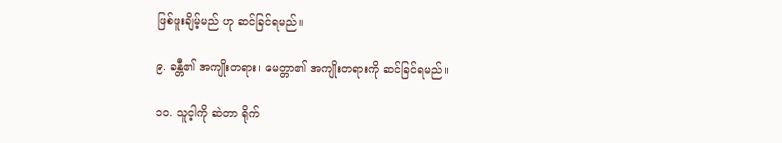ဖြစ်ဖူးချိမ့်မည် ဟု ဆင်ခြင်ရမည်။

၉. ခန္တီ၏ အကျိုးတရား၊ မေတ္တာ၏ အကျိုးတရားကို ဆင်ခြင်ရမည်။

၁၀. သူင့ါကို ဆဲတာ ရိုက်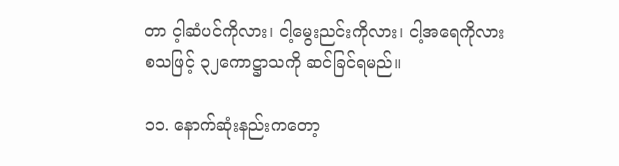တာ င့ါဆံပင်ကိုလား၊ ငါ့မွေးညင်းကိုလား၊ ငါ့အရေကိုလား စသဖြင့် ၃၂ကောဋ္ဌာသကို ဆင်ခြင်ရမည်။

၁၁. နောက်ဆုံးနည်းကတော့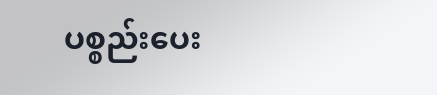ပစ္စည်းပေး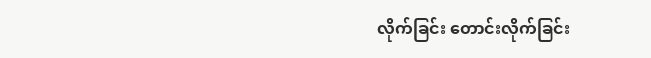လိုက်ခြင်း တောင်းလိုက်ခြင်း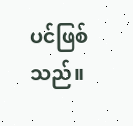ပင်ဖြစ်သည်။